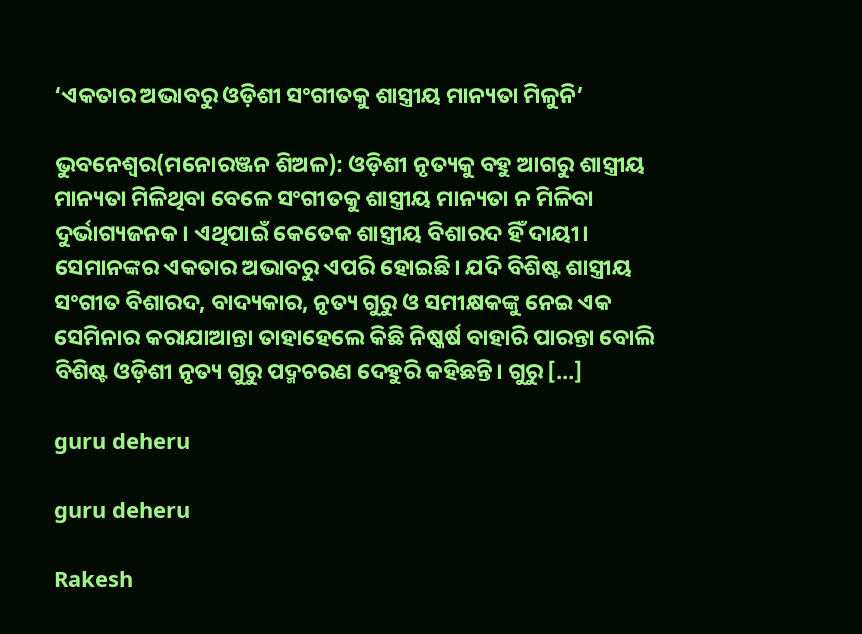‘ଏକତାର ଅଭାବରୁ ଓଡ଼ିଶୀ ସଂଗୀତକୁ ଶାସ୍ତ୍ରୀୟ ମାନ୍ୟତା ମିଳୁନି’

ଭୁବନେଶ୍ୱର(ମନୋରଞ୍ଜନ ଶିଅଳ): ଓଡ଼ିଶୀ ନୃତ୍ୟକୁ ବହୁ ଆଗରୁ ଶାସ୍ତ୍ରୀୟ ମାନ୍ୟତା ମିଳିଥିବା ବେଳେ ସଂଗୀତକୁ ଶାସ୍ତ୍ରୀୟ ମାନ୍ୟତା ନ ମିଳିବା ଦୁର୍ଭାଗ୍ୟଜନକ। ଏଥିପାଇଁ କେତେକ ଶାସ୍ତ୍ରୀୟ ବିଶାରଦ ହିଁ ଦାୟୀ। ସେମାନଙ୍କର ଏକତାର ଅଭାବରୁ ଏପରି ହୋଇଛି। ଯଦି ବିଶିଷ୍ଟ ଶାସ୍ତ୍ରୀୟ ସଂଗୀତ ବିଶାରଦ, ବାଦ୍ୟକାର, ନୃତ୍ୟ ଗୁରୁ ଓ ସମୀକ୍ଷକଙ୍କୁ ନେଇ ଏକ ସେମିନାର କରାଯାଆନ୍ତା ତାହାହେଲେ କିଛି ନିଷ୍କର୍ଷ ବାହାରି ପାରନ୍ତା ବୋଲି ବିଶିଷ୍ଟ ଓଡ଼ିଶୀ ନୃତ୍ୟ ଗୁରୁ ପଦ୍ମଚରଣ ଦେହୁରି କହିଛନ୍ତି। ଗୁରୁ […]

guru deheru

guru deheru

Rakesh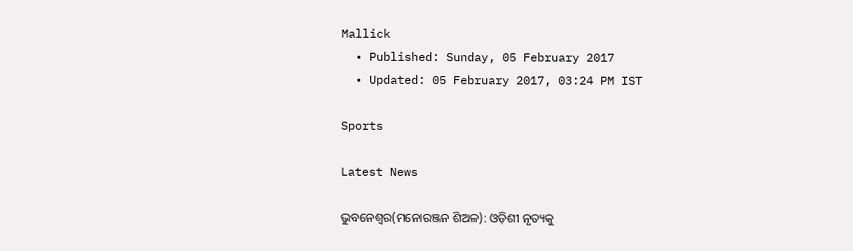Mallick
  • Published: Sunday, 05 February 2017
  • Updated: 05 February 2017, 03:24 PM IST

Sports

Latest News

ଭୁବନେଶ୍ୱର(ମନୋରଞ୍ଜନ ଶିଅଳ): ଓଡ଼ିଶୀ ନୃତ୍ୟକୁ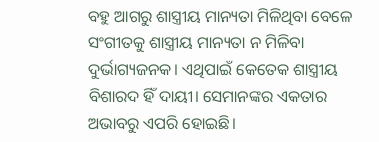ବହୁ ଆଗରୁ ଶାସ୍ତ୍ରୀୟ ମାନ୍ୟତା ମିଳିଥିବା ବେଳେ ସଂଗୀତକୁ ଶାସ୍ତ୍ରୀୟ ମାନ୍ୟତା ନ ମିଳିବା ଦୁର୍ଭାଗ୍ୟଜନକ। ଏଥିପାଇଁ କେତେକ ଶାସ୍ତ୍ରୀୟ ବିଶାରଦ ହିଁ ଦାୟୀ। ସେମାନଙ୍କର ଏକତାର ଅଭାବରୁ ଏପରି ହୋଇଛି।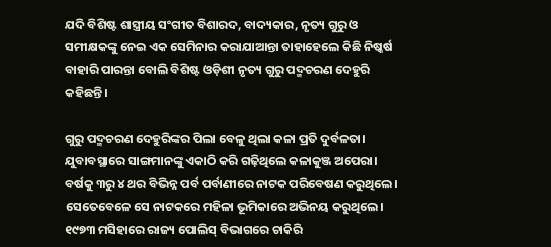ଯଦି ବିଶିଷ୍ଟ ଶାସ୍ତ୍ରୀୟ ସଂଗୀତ ବିଶାରଦ, ବାଦ୍ୟକାର, ନୃତ୍ୟ ଗୁରୁ ଓ ସମୀକ୍ଷକଙ୍କୁ ନେଇ ଏକ ସେମିନାର କରାଯାଆନ୍ତା ତାହାହେଲେ କିଛି ନିଷ୍କର୍ଷ ବାହାରି ପାରନ୍ତା ବୋଲି ବିଶିଷ୍ଟ ଓଡ଼ିଶୀ ନୃତ୍ୟ ଗୁରୁ ପଦ୍ମଚରଣ ଦେହୁରି କହିଛନ୍ତି।

ଗୁରୁ ପଦ୍ମଚରଣ ଦେହୁରିଙ୍କର ପିଲା ବେଳୁ ଥିଲା କଳା ପ୍ରତି ଦୁର୍ବଳତା। ଯୁବାବସ୍ଥାରେ ସାଙ୍ଗମାନଙ୍କୁ ଏକାଠି କରି ଗଢ଼ିଥିଲେ କଳାକୁଞ୍ଜ ଅପେରା। ବର୍ଷକୁ ୩ରୁ ୪ ଥର ବିଭିନ୍ନ ପର୍ବ ପର୍ବାଣୀରେ ନାଟକ ପରିବେଷଣ କରୁଥିଲେ। ସେତେବେଳେ ସେ ନାଟକରେ ମହିଳା ଭୂମିକାରେ ଅଭିନୟ କରୁଥିଲେ। ୧୯୭୩ ମସିହାରେ ରାଜ୍ୟ ପୋଲିସ୍‌ ବିଭାଗରେ ଚାକିରି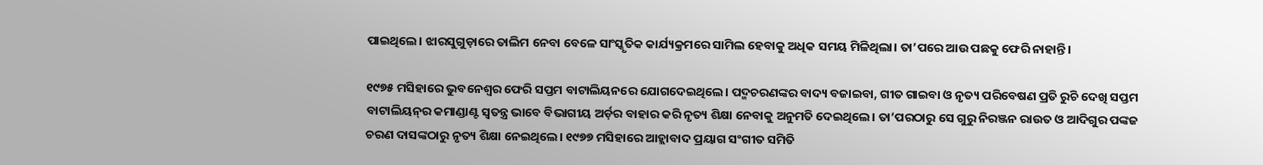ପାଇଥିଲେ। ଝାରସୁଗୁଡ଼ାରେ ତାଲିମ ନେବା ବେଳେ ସାଂସ୍କୃତିକ କାର୍ଯ୍ୟକ୍ରମରେ ସାମିଲ ହେବାକୁ ଅଧିକ ସମୟ ମିଳିଥିଲା। ତା’ପରେ ଆଉ ପଛକୁ ଫେରି ନାହାନ୍ତି।

୧୯୭୫ ମସିହାରେ ଭୁବନେଶ୍ୱର ଫେରି ସପ୍ତମ ବାଟାଲିୟନରେ ଯୋଗଦେଇଥିଲେ। ପଦ୍ମଚରଣଙ୍କର ବାଦ୍ୟ ବଜାଇବା, ଗୀତ ଗାଇବା ଓ ନୃତ୍ୟ ପରିବେଷଣ ପ୍ରତି ରୁଚି ଦେଖି ସପ୍ତମ ବାଟାଲିୟନ୍‌ର କମାଣ୍ଡାଣ୍ଟ ସ୍ୱତନ୍ତ୍ର ଭାବେ ବିଭାଗୀୟ ଅର୍ଡ଼ର ବାହାର କରି ନୃତ୍ୟ ଶିକ୍ଷା ନେବାକୁ ଅନୁମତି ଦେଇଥିଲେ। ତା’ପରଠାରୁ ସେ ଗୁରୁ ନିରଞ୍ଜନ ରାଉତ ଓ ଆଦିଗୁର ପଙ୍କଜ ଚରଣ ଦାସଙ୍କଠାରୁ ନୃତ୍ୟ ଶିକ୍ଷା ନେଇଥିଲେ। ୧୯୭୭ ମସିହାରେ ଆହ୍ଲାବାଦ ପ୍ରୟାଗ ସଂଗୀତ ସମିତି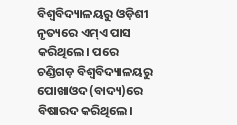ବିଶ୍ୱବିଦ୍ୟାଳୟରୁ ଓଡ଼ିଶୀ ନୃତ୍ୟରେ ଏମ୍‌ଏ ପାସ କରିଥିଲେ। ପରେ ଚଣ୍ଡିଗଡ଼ ବିଶ୍ୱବିଦ୍ୟାଳୟରୁ ପୋଖାଓଦ(ବାଦ୍ୟ)ରେ ବିଷାରଦ କରିଥିଲେ।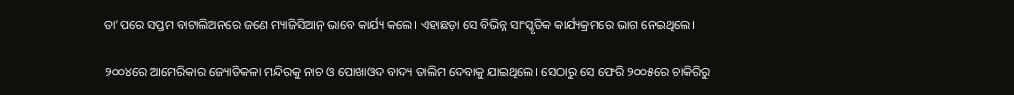ତା’ପରେ ସପ୍ତମ ବାଟାଲିଅନରେ ଜଣେ ମ୍ୟାଜିସିଆନ୍‌ ଭାବେ କାର୍ଯ୍ୟ କଲେ। ଏହାଛଡ଼ା ସେ ବିଭିନ୍ନ ସାଂସ୍କୃତିକ କାର୍ଯ୍ୟକ୍ରମରେ ଭାଗ ନେଇଥିଲେ।

୨୦୦୪ରେ ଆମେରିକାର ଜ୍ୟୋତିକଳା ମନ୍ଦିରକୁ ନାଚ ଓ ପୋଖାଓଦ ବାଦ୍ୟ ତାଲିମ ଦେବାକୁ ଯାଇଥିଲେ। ସେଠାରୁ ସେ ଫେରି ୨୦୦୫ରେ ଚାକିରିରୁ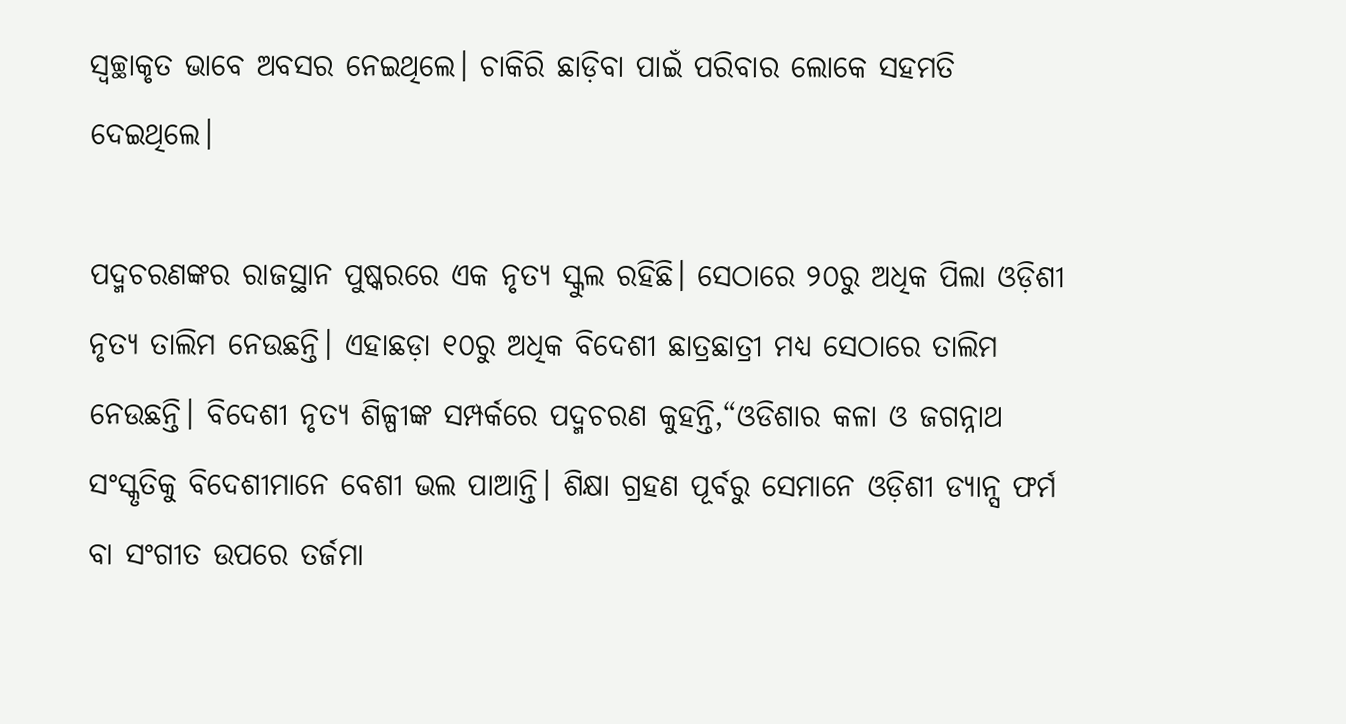ସ୍ୱଚ୍ଛାକୃତ ଭାବେ ଅବସର ନେଇଥିଲେ। ଚାକିରି ଛାଡ଼ିବା ପାଇଁ ପରିବାର ଲୋକେ ସହମତି ଦେଇଥିଲେ।

ପଦ୍ମଚରଣଙ୍କର ରାଜସ୍ଥାନ ପୁଷ୍କରରେ ଏକ ନୃତ୍ୟ ସ୍କୁଲ ରହିଛି। ସେଠାରେ ୨୦ରୁ ଅଧିକ ପିଲା ଓଡ଼ିଶୀ ନୃତ୍ୟ ତାଲିମ ନେଉଛନ୍ତି। ଏହାଛଡ଼ା ୧୦ରୁ ଅଧିକ ବିଦେଶୀ ଛାତ୍ରଛାତ୍ରୀ ମଧ୍ୟ ସେଠାରେ ତାଲିମ ନେଉଛନ୍ତି। ବିଦେଶୀ ନୃତ୍ୟ ଶିଳ୍ପୀଙ୍କ ସମ୍ପର୍କରେ ପଦ୍ମଚରଣ କୁହନ୍ତି,“ଓଡିଶାର କଳା ଓ ଜଗନ୍ନାଥ ସଂସ୍କୃତିକୁ ବିଦେଶୀମାନେ ବେଶୀ ଭଲ ପାଆନ୍ତି। ଶିକ୍ଷା ଗ୍ରହଣ ପୂର୍ବରୁ ସେମାନେ ଓଡ଼ିଶୀ ଡ୍ୟାନ୍ସ ଫର୍ମ ବା ସଂଗୀତ ଉପରେ ତର୍ଜମା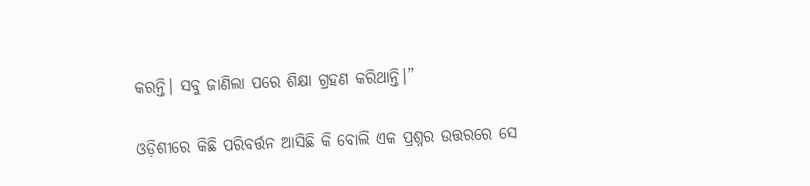କରନ୍ତି। ସବୁ ଜାଣିଲା ପରେ ଶିକ୍ଷା ଗ୍ରହଣ କରିଥାନ୍ତି।”

ଓଡ଼ିଶୀରେ କିଛି ପରିବର୍ତ୍ତନ ଆସିଛି କି ବୋଲି ଏକ ପ୍ରଶ୍ନର ଉତ୍ତରରେ ସେ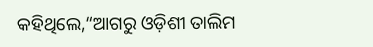କହିଥିଲେ,“ଆଗରୁ ଓଡ଼ିଶୀ ତାଲିମ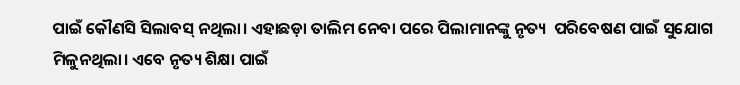ପାଇଁ କୌଣସି ସିଲାବସ୍‌ ନଥିଲା। ଏହାଛଡ଼ା ତାଲିମ ନେବା ପରେ ପିଲାମାନଙ୍କୁ ନୃତ୍ୟ  ପରିବେଷଣ ପାଇଁ ସୁଯୋଗ ମିଳୁନଥିଲା। ଏବେ ନୃତ୍ୟ ଶିକ୍ଷା ପାଇଁ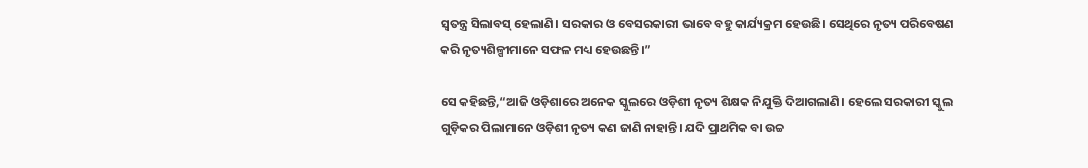ସ୍ୱତନ୍ତ୍ର ସିଲାବସ୍‌ ହେଲାଣି। ସରକାର ଓ ବେସରକାରୀ ଭାବେ ବହୁ କାର୍ଯ୍ୟକ୍ରମ ହେଉଛି। ସେଥିରେ ନୃତ୍ୟ ପରିବେଷଣ କରି ନୃତ୍ୟଶିଳ୍ପୀମାନେ ସଫଳ ମଧ୍ୟ ହେଉଛନ୍ତି।”

ସେ କହିଛନ୍ତି,“ଆଜି ଓଡ଼ିଶାରେ ଅନେକ ସ୍କୁଲରେ ଓଡ଼ିଶୀ ନୃତ୍ୟ ଶିକ୍ଷକ ନିଯୁକ୍ତି ଦିଆଗଲାଣି। ହେଲେ ସରକାରୀ ସ୍କୁଲ ଗୁଡ଼ିକର ପିଲାମାନେ ଓଡ଼ିଶୀ ନୃତ୍ୟ କଣ ଜାଣି ନାହାନ୍ତି। ଯଦି ପ୍ରାଥମିକ ବା ଉଚ୍ଚ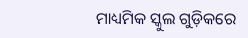ମାଧ୍ୟମିକ ସ୍କୁଲ ଗୁଡ଼ିକରେ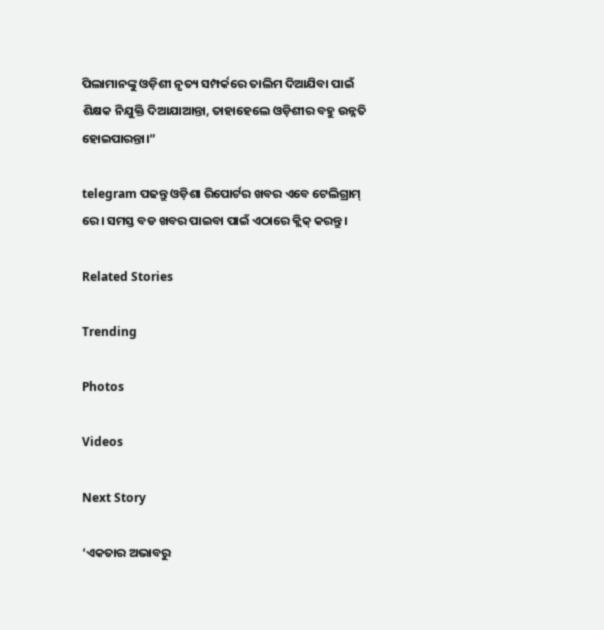ପିଲାମାନଙ୍କୁ ଓଡ଼ିଶୀ ନୃତ୍ୟ ସମ୍ପର୍କରେ ତାଲିମ ଦିଆଯିବା ପାଇଁ ଶିକ୍ଷକ ନିଯୁକ୍ତି ଦିଆଯାଆନ୍ତା, ତାହାହେଲେ ଓଡ଼ିଶୀର ବହୁ ଉନ୍ନତି ହୋଇପାରନ୍ତା।”

telegram ପଢନ୍ତୁ ଓଡ଼ିଶା ରିପୋର୍ଟର ଖବର ଏବେ ଟେଲିଗ୍ରାମ୍ ରେ। ସମସ୍ତ ବଡ ଖବର ପାଇବା ପାଇଁ ଏଠାରେ କ୍ଲିକ୍ କରନ୍ତୁ।

Related Stories

Trending

Photos

Videos

Next Story

‘ଏକତାର ଅଭାବରୁ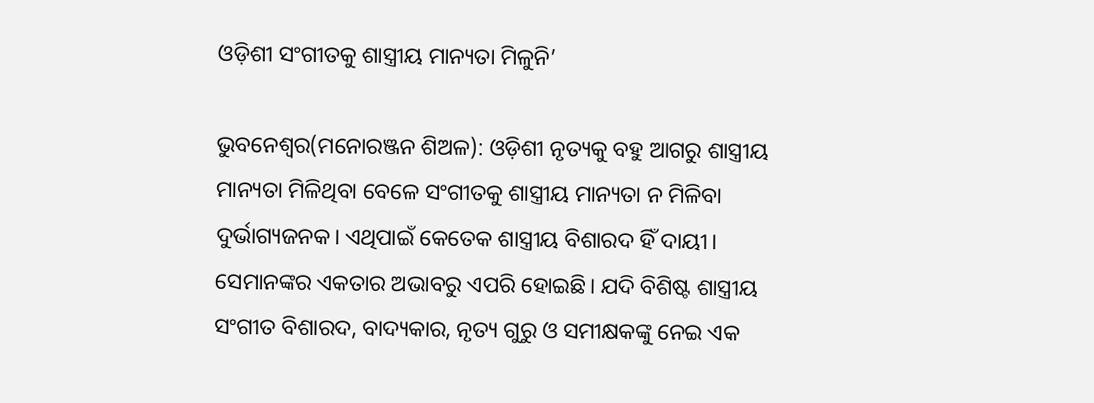ଓଡ଼ିଶୀ ସଂଗୀତକୁ ଶାସ୍ତ୍ରୀୟ ମାନ୍ୟତା ମିଳୁନି’

ଭୁବନେଶ୍ୱର(ମନୋରଞ୍ଜନ ଶିଅଳ): ଓଡ଼ିଶୀ ନୃତ୍ୟକୁ ବହୁ ଆଗରୁ ଶାସ୍ତ୍ରୀୟ ମାନ୍ୟତା ମିଳିଥିବା ବେଳେ ସଂଗୀତକୁ ଶାସ୍ତ୍ରୀୟ ମାନ୍ୟତା ନ ମିଳିବା ଦୁର୍ଭାଗ୍ୟଜନକ। ଏଥିପାଇଁ କେତେକ ଶାସ୍ତ୍ରୀୟ ବିଶାରଦ ହିଁ ଦାୟୀ। ସେମାନଙ୍କର ଏକତାର ଅଭାବରୁ ଏପରି ହୋଇଛି। ଯଦି ବିଶିଷ୍ଟ ଶାସ୍ତ୍ରୀୟ ସଂଗୀତ ବିଶାରଦ, ବାଦ୍ୟକାର, ନୃତ୍ୟ ଗୁରୁ ଓ ସମୀକ୍ଷକଙ୍କୁ ନେଇ ଏକ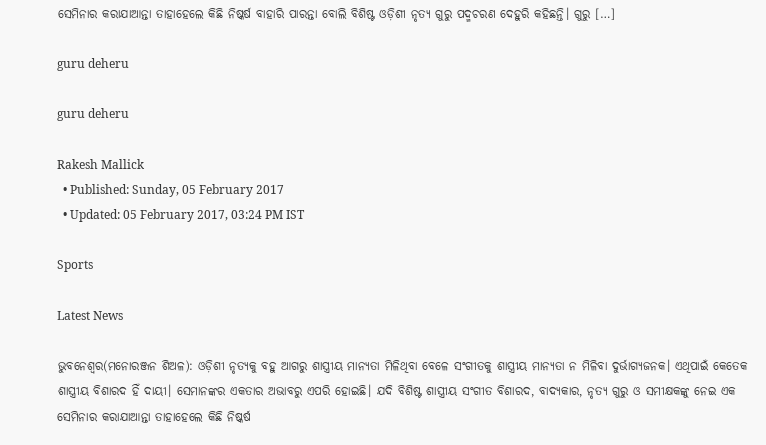ସେମିନାର କରାଯାଆନ୍ତା ତାହାହେଲେ କିଛି ନିଷ୍କର୍ଷ ବାହାରି ପାରନ୍ତା ବୋଲି ବିଶିଷ୍ଟ ଓଡ଼ିଶୀ ନୃତ୍ୟ ଗୁରୁ ପଦ୍ମଚରଣ ଦେହୁରି କହିଛନ୍ତି। ଗୁରୁ […]

guru deheru

guru deheru

Rakesh Mallick
  • Published: Sunday, 05 February 2017
  • Updated: 05 February 2017, 03:24 PM IST

Sports

Latest News

ଭୁବନେଶ୍ୱର(ମନୋରଞ୍ଜନ ଶିଅଳ): ଓଡ଼ିଶୀ ନୃତ୍ୟକୁ ବହୁ ଆଗରୁ ଶାସ୍ତ୍ରୀୟ ମାନ୍ୟତା ମିଳିଥିବା ବେଳେ ସଂଗୀତକୁ ଶାସ୍ତ୍ରୀୟ ମାନ୍ୟତା ନ ମିଳିବା ଦୁର୍ଭାଗ୍ୟଜନକ। ଏଥିପାଇଁ କେତେକ ଶାସ୍ତ୍ରୀୟ ବିଶାରଦ ହିଁ ଦାୟୀ। ସେମାନଙ୍କର ଏକତାର ଅଭାବରୁ ଏପରି ହୋଇଛି। ଯଦି ବିଶିଷ୍ଟ ଶାସ୍ତ୍ରୀୟ ସଂଗୀତ ବିଶାରଦ, ବାଦ୍ୟକାର, ନୃତ୍ୟ ଗୁରୁ ଓ ସମୀକ୍ଷକଙ୍କୁ ନେଇ ଏକ ସେମିନାର କରାଯାଆନ୍ତା ତାହାହେଲେ କିଛି ନିଷ୍କର୍ଷ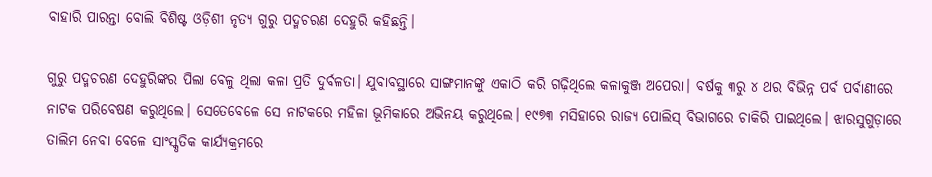ବାହାରି ପାରନ୍ତା ବୋଲି ବିଶିଷ୍ଟ ଓଡ଼ିଶୀ ନୃତ୍ୟ ଗୁରୁ ପଦ୍ମଚରଣ ଦେହୁରି କହିଛନ୍ତି।

ଗୁରୁ ପଦ୍ମଚରଣ ଦେହୁରିଙ୍କର ପିଲା ବେଳୁ ଥିଲା କଳା ପ୍ରତି ଦୁର୍ବଳତା। ଯୁବାବସ୍ଥାରେ ସାଙ୍ଗମାନଙ୍କୁ ଏକାଠି କରି ଗଢ଼ିଥିଲେ କଳାକୁଞ୍ଜ ଅପେରା। ବର୍ଷକୁ ୩ରୁ ୪ ଥର ବିଭିନ୍ନ ପର୍ବ ପର୍ବାଣୀରେ ନାଟକ ପରିବେଷଣ କରୁଥିଲେ। ସେତେବେଳେ ସେ ନାଟକରେ ମହିଳା ଭୂମିକାରେ ଅଭିନୟ କରୁଥିଲେ। ୧୯୭୩ ମସିହାରେ ରାଜ୍ୟ ପୋଲିସ୍‌ ବିଭାଗରେ ଚାକିରି ପାଇଥିଲେ। ଝାରସୁଗୁଡ଼ାରେ ତାଲିମ ନେବା ବେଳେ ସାଂସ୍କୃତିକ କାର୍ଯ୍ୟକ୍ରମରେ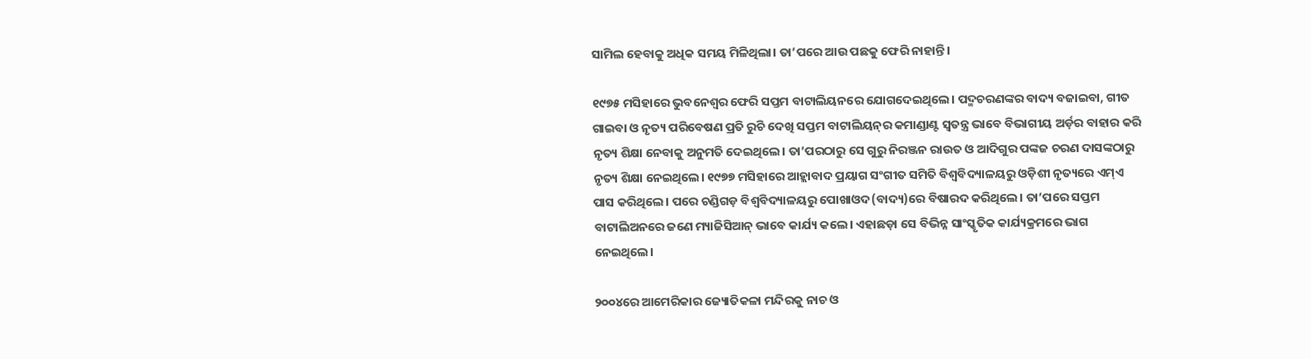ସାମିଲ ହେବାକୁ ଅଧିକ ସମୟ ମିଳିଥିଲା। ତା’ପରେ ଆଉ ପଛକୁ ଫେରି ନାହାନ୍ତି।

୧୯୭୫ ମସିହାରେ ଭୁବନେଶ୍ୱର ଫେରି ସପ୍ତମ ବାଟାଲିୟନରେ ଯୋଗଦେଇଥିଲେ। ପଦ୍ମଚରଣଙ୍କର ବାଦ୍ୟ ବଜାଇବା, ଗୀତ ଗାଇବା ଓ ନୃତ୍ୟ ପରିବେଷଣ ପ୍ରତି ରୁଚି ଦେଖି ସପ୍ତମ ବାଟାଲିୟନ୍‌ର କମାଣ୍ଡାଣ୍ଟ ସ୍ୱତନ୍ତ୍ର ଭାବେ ବିଭାଗୀୟ ଅର୍ଡ଼ର ବାହାର କରି ନୃତ୍ୟ ଶିକ୍ଷା ନେବାକୁ ଅନୁମତି ଦେଇଥିଲେ। ତା’ପରଠାରୁ ସେ ଗୁରୁ ନିରଞ୍ଜନ ରାଉତ ଓ ଆଦିଗୁର ପଙ୍କଜ ଚରଣ ଦାସଙ୍କଠାରୁ ନୃତ୍ୟ ଶିକ୍ଷା ନେଇଥିଲେ। ୧୯୭୭ ମସିହାରେ ଆହ୍ଲାବାଦ ପ୍ରୟାଗ ସଂଗୀତ ସମିତି ବିଶ୍ୱବିଦ୍ୟାଳୟରୁ ଓଡ଼ିଶୀ ନୃତ୍ୟରେ ଏମ୍‌ଏ ପାସ କରିଥିଲେ। ପରେ ଚଣ୍ଡିଗଡ଼ ବିଶ୍ୱବିଦ୍ୟାଳୟରୁ ପୋଖାଓଦ(ବାଦ୍ୟ)ରେ ବିଷାରଦ କରିଥିଲେ। ତା’ପରେ ସପ୍ତମ ବାଟାଲିଅନରେ ଜଣେ ମ୍ୟାଜିସିଆନ୍‌ ଭାବେ କାର୍ଯ୍ୟ କଲେ। ଏହାଛଡ଼ା ସେ ବିଭିନ୍ନ ସାଂସ୍କୃତିକ କାର୍ଯ୍ୟକ୍ରମରେ ଭାଗ ନେଇଥିଲେ।

୨୦୦୪ରେ ଆମେରିକାର ଜ୍ୟୋତିକଳା ମନ୍ଦିରକୁ ନାଚ ଓ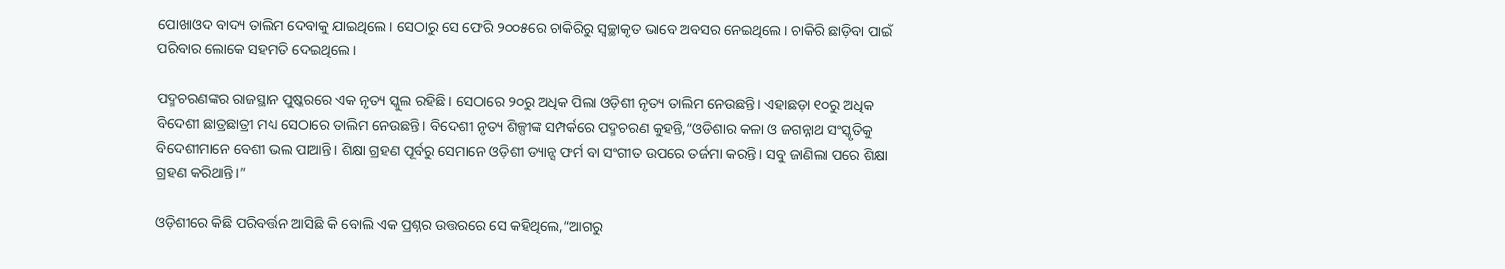ପୋଖାଓଦ ବାଦ୍ୟ ତାଲିମ ଦେବାକୁ ଯାଇଥିଲେ। ସେଠାରୁ ସେ ଫେରି ୨୦୦୫ରେ ଚାକିରିରୁ ସ୍ୱଚ୍ଛାକୃତ ଭାବେ ଅବସର ନେଇଥିଲେ। ଚାକିରି ଛାଡ଼ିବା ପାଇଁ ପରିବାର ଲୋକେ ସହମତି ଦେଇଥିଲେ।

ପଦ୍ମଚରଣଙ୍କର ରାଜସ୍ଥାନ ପୁଷ୍କରରେ ଏକ ନୃତ୍ୟ ସ୍କୁଲ ରହିଛି। ସେଠାରେ ୨୦ରୁ ଅଧିକ ପିଲା ଓଡ଼ିଶୀ ନୃତ୍ୟ ତାଲିମ ନେଉଛନ୍ତି। ଏହାଛଡ଼ା ୧୦ରୁ ଅଧିକ ବିଦେଶୀ ଛାତ୍ରଛାତ୍ରୀ ମଧ୍ୟ ସେଠାରେ ତାଲିମ ନେଉଛନ୍ତି। ବିଦେଶୀ ନୃତ୍ୟ ଶିଳ୍ପୀଙ୍କ ସମ୍ପର୍କରେ ପଦ୍ମଚରଣ କୁହନ୍ତି,“ଓଡିଶାର କଳା ଓ ଜଗନ୍ନାଥ ସଂସ୍କୃତିକୁ ବିଦେଶୀମାନେ ବେଶୀ ଭଲ ପାଆନ୍ତି। ଶିକ୍ଷା ଗ୍ରହଣ ପୂର୍ବରୁ ସେମାନେ ଓଡ଼ିଶୀ ଡ୍ୟାନ୍ସ ଫର୍ମ ବା ସଂଗୀତ ଉପରେ ତର୍ଜମା କରନ୍ତି। ସବୁ ଜାଣିଲା ପରେ ଶିକ୍ଷା ଗ୍ରହଣ କରିଥାନ୍ତି।”

ଓଡ଼ିଶୀରେ କିଛି ପରିବର୍ତ୍ତନ ଆସିଛି କି ବୋଲି ଏକ ପ୍ରଶ୍ନର ଉତ୍ତରରେ ସେ କହିଥିଲେ,“ଆଗରୁ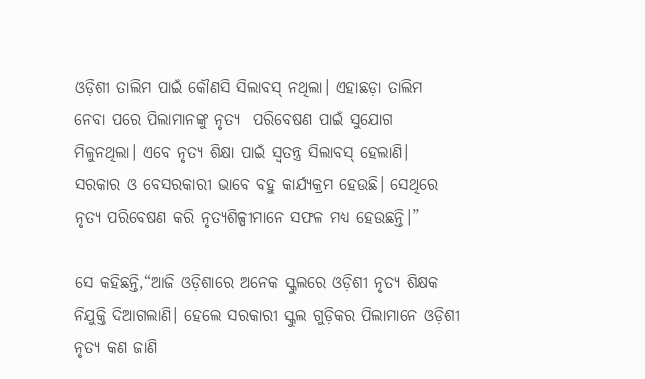ଓଡ଼ିଶୀ ତାଲିମ ପାଇଁ କୌଣସି ସିଲାବସ୍‌ ନଥିଲା। ଏହାଛଡ଼ା ତାଲିମ ନେବା ପରେ ପିଲାମାନଙ୍କୁ ନୃତ୍ୟ  ପରିବେଷଣ ପାଇଁ ସୁଯୋଗ ମିଳୁନଥିଲା। ଏବେ ନୃତ୍ୟ ଶିକ୍ଷା ପାଇଁ ସ୍ୱତନ୍ତ୍ର ସିଲାବସ୍‌ ହେଲାଣି। ସରକାର ଓ ବେସରକାରୀ ଭାବେ ବହୁ କାର୍ଯ୍ୟକ୍ରମ ହେଉଛି। ସେଥିରେ ନୃତ୍ୟ ପରିବେଷଣ କରି ନୃତ୍ୟଶିଳ୍ପୀମାନେ ସଫଳ ମଧ୍ୟ ହେଉଛନ୍ତି।”

ସେ କହିଛନ୍ତି,“ଆଜି ଓଡ଼ିଶାରେ ଅନେକ ସ୍କୁଲରେ ଓଡ଼ିଶୀ ନୃତ୍ୟ ଶିକ୍ଷକ ନିଯୁକ୍ତି ଦିଆଗଲାଣି। ହେଲେ ସରକାରୀ ସ୍କୁଲ ଗୁଡ଼ିକର ପିଲାମାନେ ଓଡ଼ିଶୀ ନୃତ୍ୟ କଣ ଜାଣି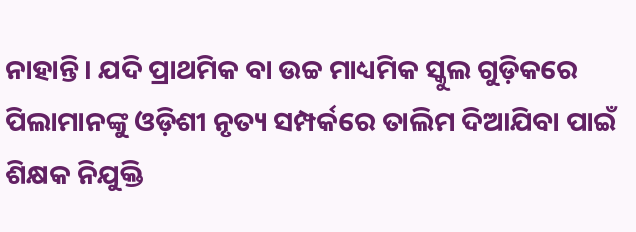ନାହାନ୍ତି। ଯଦି ପ୍ରାଥମିକ ବା ଉଚ୍ଚ ମାଧ୍ୟମିକ ସ୍କୁଲ ଗୁଡ଼ିକରେ ପିଲାମାନଙ୍କୁ ଓଡ଼ିଶୀ ନୃତ୍ୟ ସମ୍ପର୍କରେ ତାଲିମ ଦିଆଯିବା ପାଇଁ ଶିକ୍ଷକ ନିଯୁକ୍ତି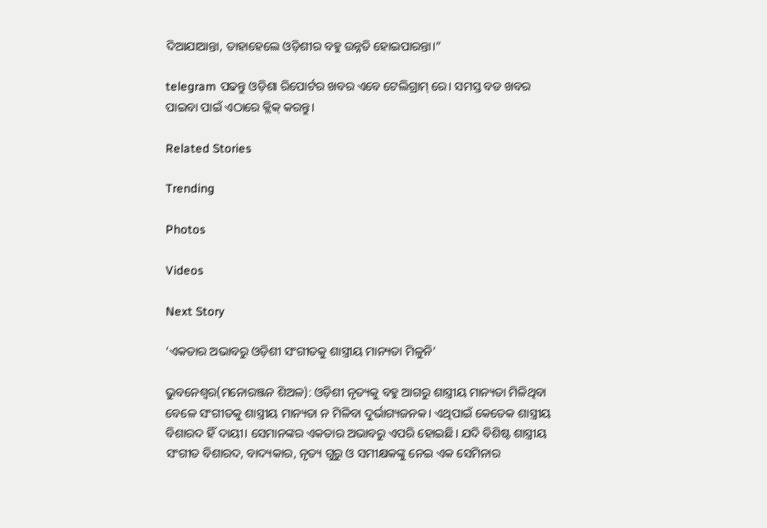ଦିଆଯାଆନ୍ତା, ତାହାହେଲେ ଓଡ଼ିଶୀର ବହୁ ଉନ୍ନତି ହୋଇପାରନ୍ତା।”

telegram ପଢନ୍ତୁ ଓଡ଼ିଶା ରିପୋର୍ଟର ଖବର ଏବେ ଟେଲିଗ୍ରାମ୍ ରେ। ସମସ୍ତ ବଡ ଖବର ପାଇବା ପାଇଁ ଏଠାରେ କ୍ଲିକ୍ କରନ୍ତୁ।

Related Stories

Trending

Photos

Videos

Next Story

‘ଏକତାର ଅଭାବରୁ ଓଡ଼ିଶୀ ସଂଗୀତକୁ ଶାସ୍ତ୍ରୀୟ ମାନ୍ୟତା ମିଳୁନି’

ଭୁବନେଶ୍ୱର(ମନୋରଞ୍ଜନ ଶିଅଳ): ଓଡ଼ିଶୀ ନୃତ୍ୟକୁ ବହୁ ଆଗରୁ ଶାସ୍ତ୍ରୀୟ ମାନ୍ୟତା ମିଳିଥିବା ବେଳେ ସଂଗୀତକୁ ଶାସ୍ତ୍ରୀୟ ମାନ୍ୟତା ନ ମିଳିବା ଦୁର୍ଭାଗ୍ୟଜନକ। ଏଥିପାଇଁ କେତେକ ଶାସ୍ତ୍ରୀୟ ବିଶାରଦ ହିଁ ଦାୟୀ। ସେମାନଙ୍କର ଏକତାର ଅଭାବରୁ ଏପରି ହୋଇଛି। ଯଦି ବିଶିଷ୍ଟ ଶାସ୍ତ୍ରୀୟ ସଂଗୀତ ବିଶାରଦ, ବାଦ୍ୟକାର, ନୃତ୍ୟ ଗୁରୁ ଓ ସମୀକ୍ଷକଙ୍କୁ ନେଇ ଏକ ସେମିନାର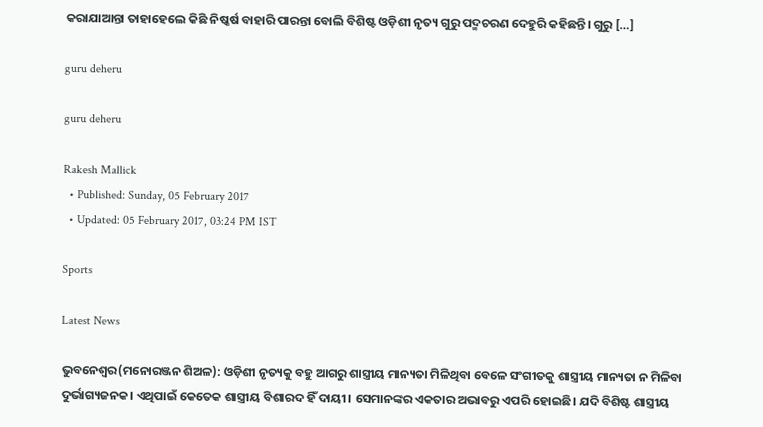କରାଯାଆନ୍ତା ତାହାହେଲେ କିଛି ନିଷ୍କର୍ଷ ବାହାରି ପାରନ୍ତା ବୋଲି ବିଶିଷ୍ଟ ଓଡ଼ିଶୀ ନୃତ୍ୟ ଗୁରୁ ପଦ୍ମଚରଣ ଦେହୁରି କହିଛନ୍ତି। ଗୁରୁ […]

guru deheru

guru deheru

Rakesh Mallick
  • Published: Sunday, 05 February 2017
  • Updated: 05 February 2017, 03:24 PM IST

Sports

Latest News

ଭୁବନେଶ୍ୱର(ମନୋରଞ୍ଜନ ଶିଅଳ): ଓଡ଼ିଶୀ ନୃତ୍ୟକୁ ବହୁ ଆଗରୁ ଶାସ୍ତ୍ରୀୟ ମାନ୍ୟତା ମିଳିଥିବା ବେଳେ ସଂଗୀତକୁ ଶାସ୍ତ୍ରୀୟ ମାନ୍ୟତା ନ ମିଳିବା ଦୁର୍ଭାଗ୍ୟଜନକ। ଏଥିପାଇଁ କେତେକ ଶାସ୍ତ୍ରୀୟ ବିଶାରଦ ହିଁ ଦାୟୀ। ସେମାନଙ୍କର ଏକତାର ଅଭାବରୁ ଏପରି ହୋଇଛି। ଯଦି ବିଶିଷ୍ଟ ଶାସ୍ତ୍ରୀୟ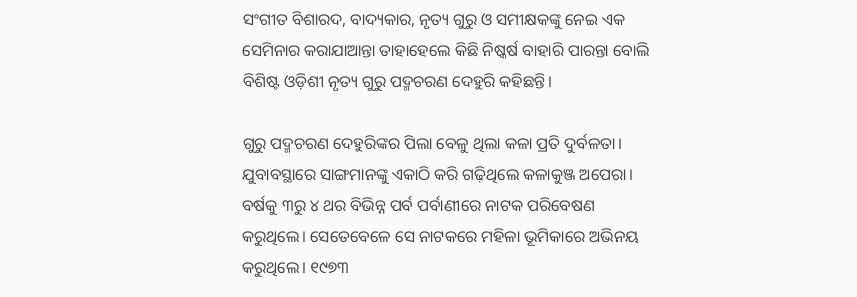ସଂଗୀତ ବିଶାରଦ, ବାଦ୍ୟକାର, ନୃତ୍ୟ ଗୁରୁ ଓ ସମୀକ୍ଷକଙ୍କୁ ନେଇ ଏକ ସେମିନାର କରାଯାଆନ୍ତା ତାହାହେଲେ କିଛି ନିଷ୍କର୍ଷ ବାହାରି ପାରନ୍ତା ବୋଲି ବିଶିଷ୍ଟ ଓଡ଼ିଶୀ ନୃତ୍ୟ ଗୁରୁ ପଦ୍ମଚରଣ ଦେହୁରି କହିଛନ୍ତି।

ଗୁରୁ ପଦ୍ମଚରଣ ଦେହୁରିଙ୍କର ପିଲା ବେଳୁ ଥିଲା କଳା ପ୍ରତି ଦୁର୍ବଳତା। ଯୁବାବସ୍ଥାରେ ସାଙ୍ଗମାନଙ୍କୁ ଏକାଠି କରି ଗଢ଼ିଥିଲେ କଳାକୁଞ୍ଜ ଅପେରା। ବର୍ଷକୁ ୩ରୁ ୪ ଥର ବିଭିନ୍ନ ପର୍ବ ପର୍ବାଣୀରେ ନାଟକ ପରିବେଷଣ କରୁଥିଲେ। ସେତେବେଳେ ସେ ନାଟକରେ ମହିଳା ଭୂମିକାରେ ଅଭିନୟ କରୁଥିଲେ। ୧୯୭୩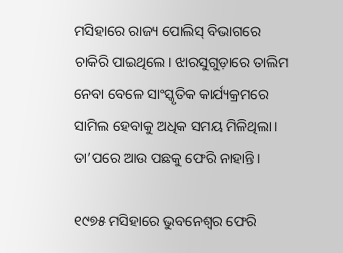ମସିହାରେ ରାଜ୍ୟ ପୋଲିସ୍‌ ବିଭାଗରେ ଚାକିରି ପାଇଥିଲେ। ଝାରସୁଗୁଡ଼ାରେ ତାଲିମ ନେବା ବେଳେ ସାଂସ୍କୃତିକ କାର୍ଯ୍ୟକ୍ରମରେ ସାମିଲ ହେବାକୁ ଅଧିକ ସମୟ ମିଳିଥିଲା। ତା’ପରେ ଆଉ ପଛକୁ ଫେରି ନାହାନ୍ତି।

୧୯୭୫ ମସିହାରେ ଭୁବନେଶ୍ୱର ଫେରି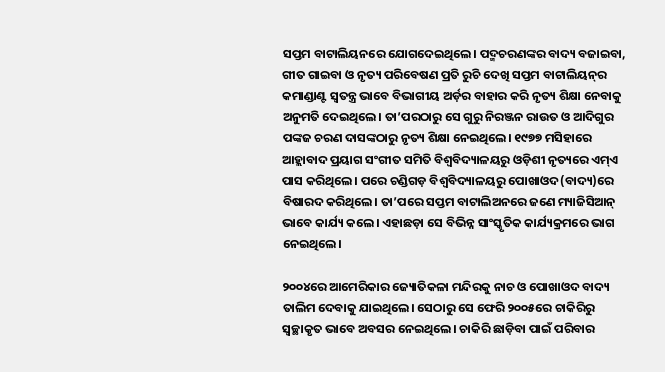ସପ୍ତମ ବାଟାଲିୟନରେ ଯୋଗଦେଇଥିଲେ। ପଦ୍ମଚରଣଙ୍କର ବାଦ୍ୟ ବଜାଇବା, ଗୀତ ଗାଇବା ଓ ନୃତ୍ୟ ପରିବେଷଣ ପ୍ରତି ରୁଚି ଦେଖି ସପ୍ତମ ବାଟାଲିୟନ୍‌ର କମାଣ୍ଡାଣ୍ଟ ସ୍ୱତନ୍ତ୍ର ଭାବେ ବିଭାଗୀୟ ଅର୍ଡ଼ର ବାହାର କରି ନୃତ୍ୟ ଶିକ୍ଷା ନେବାକୁ ଅନୁମତି ଦେଇଥିଲେ। ତା’ପରଠାରୁ ସେ ଗୁରୁ ନିରଞ୍ଜନ ରାଉତ ଓ ଆଦିଗୁର ପଙ୍କଜ ଚରଣ ଦାସଙ୍କଠାରୁ ନୃତ୍ୟ ଶିକ୍ଷା ନେଇଥିଲେ। ୧୯୭୭ ମସିହାରେ ଆହ୍ଲାବାଦ ପ୍ରୟାଗ ସଂଗୀତ ସମିତି ବିଶ୍ୱବିଦ୍ୟାଳୟରୁ ଓଡ଼ିଶୀ ନୃତ୍ୟରେ ଏମ୍‌ଏ ପାସ କରିଥିଲେ। ପରେ ଚଣ୍ଡିଗଡ଼ ବିଶ୍ୱବିଦ୍ୟାଳୟରୁ ପୋଖାଓଦ(ବାଦ୍ୟ)ରେ ବିଷାରଦ କରିଥିଲେ। ତା’ପରେ ସପ୍ତମ ବାଟାଲିଅନରେ ଜଣେ ମ୍ୟାଜିସିଆନ୍‌ ଭାବେ କାର୍ଯ୍ୟ କଲେ। ଏହାଛଡ଼ା ସେ ବିଭିନ୍ନ ସାଂସ୍କୃତିକ କାର୍ଯ୍ୟକ୍ରମରେ ଭାଗ ନେଇଥିଲେ।

୨୦୦୪ରେ ଆମେରିକାର ଜ୍ୟୋତିକଳା ମନ୍ଦିରକୁ ନାଚ ଓ ପୋଖାଓଦ ବାଦ୍ୟ ତାଲିମ ଦେବାକୁ ଯାଇଥିଲେ। ସେଠାରୁ ସେ ଫେରି ୨୦୦୫ରେ ଚାକିରିରୁ ସ୍ୱଚ୍ଛାକୃତ ଭାବେ ଅବସର ନେଇଥିଲେ। ଚାକିରି ଛାଡ଼ିବା ପାଇଁ ପରିବାର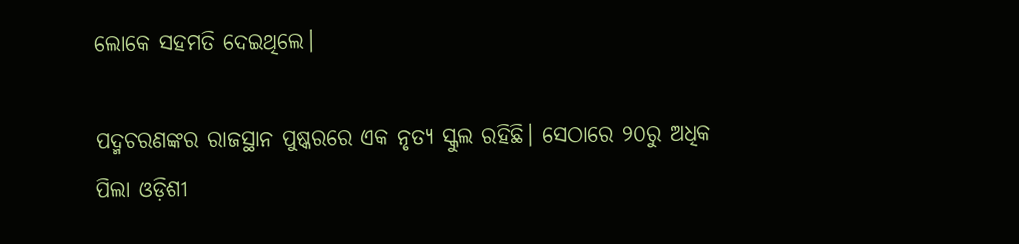ଲୋକେ ସହମତି ଦେଇଥିଲେ।

ପଦ୍ମଚରଣଙ୍କର ରାଜସ୍ଥାନ ପୁଷ୍କରରେ ଏକ ନୃତ୍ୟ ସ୍କୁଲ ରହିଛି। ସେଠାରେ ୨୦ରୁ ଅଧିକ ପିଲା ଓଡ଼ିଶୀ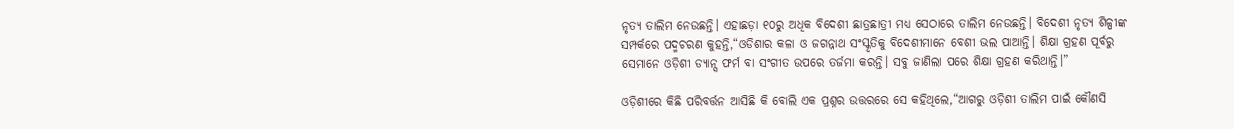ନୃତ୍ୟ ତାଲିମ ନେଉଛନ୍ତି। ଏହାଛଡ଼ା ୧୦ରୁ ଅଧିକ ବିଦେଶୀ ଛାତ୍ରଛାତ୍ରୀ ମଧ୍ୟ ସେଠାରେ ତାଲିମ ନେଉଛନ୍ତି। ବିଦେଶୀ ନୃତ୍ୟ ଶିଳ୍ପୀଙ୍କ ସମ୍ପର୍କରେ ପଦ୍ମଚରଣ କୁହନ୍ତି,“ଓଡିଶାର କଳା ଓ ଜଗନ୍ନାଥ ସଂସ୍କୃତିକୁ ବିଦେଶୀମାନେ ବେଶୀ ଭଲ ପାଆନ୍ତି। ଶିକ୍ଷା ଗ୍ରହଣ ପୂର୍ବରୁ ସେମାନେ ଓଡ଼ିଶୀ ଡ୍ୟାନ୍ସ ଫର୍ମ ବା ସଂଗୀତ ଉପରେ ତର୍ଜମା କରନ୍ତି। ସବୁ ଜାଣିଲା ପରେ ଶିକ୍ଷା ଗ୍ରହଣ କରିଥାନ୍ତି।”

ଓଡ଼ିଶୀରେ କିଛି ପରିବର୍ତ୍ତନ ଆସିଛି କି ବୋଲି ଏକ ପ୍ରଶ୍ନର ଉତ୍ତରରେ ସେ କହିଥିଲେ,“ଆଗରୁ ଓଡ଼ିଶୀ ତାଲିମ ପାଇଁ କୌଣସି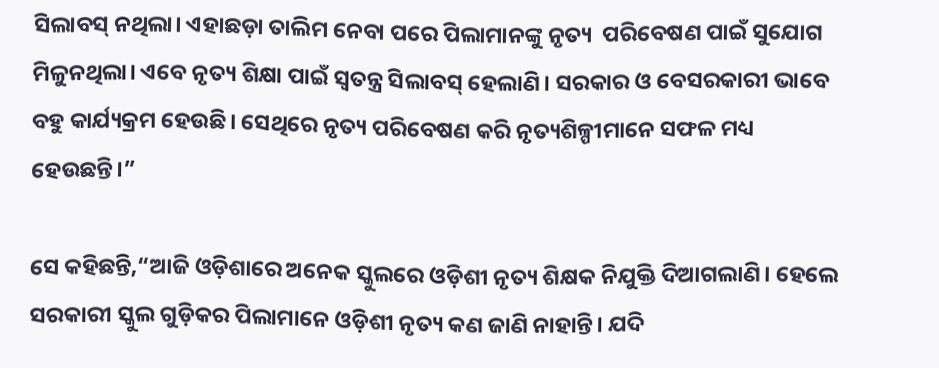ସିଲାବସ୍‌ ନଥିଲା। ଏହାଛଡ଼ା ତାଲିମ ନେବା ପରେ ପିଲାମାନଙ୍କୁ ନୃତ୍ୟ  ପରିବେଷଣ ପାଇଁ ସୁଯୋଗ ମିଳୁନଥିଲା। ଏବେ ନୃତ୍ୟ ଶିକ୍ଷା ପାଇଁ ସ୍ୱତନ୍ତ୍ର ସିଲାବସ୍‌ ହେଲାଣି। ସରକାର ଓ ବେସରକାରୀ ଭାବେ ବହୁ କାର୍ଯ୍ୟକ୍ରମ ହେଉଛି। ସେଥିରେ ନୃତ୍ୟ ପରିବେଷଣ କରି ନୃତ୍ୟଶିଳ୍ପୀମାନେ ସଫଳ ମଧ୍ୟ ହେଉଛନ୍ତି।”

ସେ କହିଛନ୍ତି,“ଆଜି ଓଡ଼ିଶାରେ ଅନେକ ସ୍କୁଲରେ ଓଡ଼ିଶୀ ନୃତ୍ୟ ଶିକ୍ଷକ ନିଯୁକ୍ତି ଦିଆଗଲାଣି। ହେଲେ ସରକାରୀ ସ୍କୁଲ ଗୁଡ଼ିକର ପିଲାମାନେ ଓଡ଼ିଶୀ ନୃତ୍ୟ କଣ ଜାଣି ନାହାନ୍ତି। ଯଦି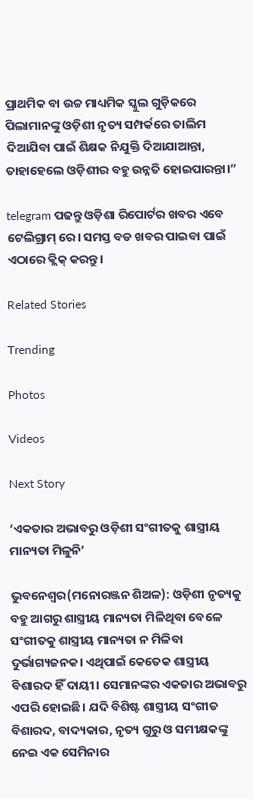ପ୍ରାଥମିକ ବା ଉଚ୍ଚ ମାଧ୍ୟମିକ ସ୍କୁଲ ଗୁଡ଼ିକରେ ପିଲାମାନଙ୍କୁ ଓଡ଼ିଶୀ ନୃତ୍ୟ ସମ୍ପର୍କରେ ତାଲିମ ଦିଆଯିବା ପାଇଁ ଶିକ୍ଷକ ନିଯୁକ୍ତି ଦିଆଯାଆନ୍ତା, ତାହାହେଲେ ଓଡ଼ିଶୀର ବହୁ ଉନ୍ନତି ହୋଇପାରନ୍ତା।”

telegram ପଢନ୍ତୁ ଓଡ଼ିଶା ରିପୋର୍ଟର ଖବର ଏବେ ଟେଲିଗ୍ରାମ୍ ରେ। ସମସ୍ତ ବଡ ଖବର ପାଇବା ପାଇଁ ଏଠାରେ କ୍ଲିକ୍ କରନ୍ତୁ।

Related Stories

Trending

Photos

Videos

Next Story

‘ଏକତାର ଅଭାବରୁ ଓଡ଼ିଶୀ ସଂଗୀତକୁ ଶାସ୍ତ୍ରୀୟ ମାନ୍ୟତା ମିଳୁନି’

ଭୁବନେଶ୍ୱର(ମନୋରଞ୍ଜନ ଶିଅଳ): ଓଡ଼ିଶୀ ନୃତ୍ୟକୁ ବହୁ ଆଗରୁ ଶାସ୍ତ୍ରୀୟ ମାନ୍ୟତା ମିଳିଥିବା ବେଳେ ସଂଗୀତକୁ ଶାସ୍ତ୍ରୀୟ ମାନ୍ୟତା ନ ମିଳିବା ଦୁର୍ଭାଗ୍ୟଜନକ। ଏଥିପାଇଁ କେତେକ ଶାସ୍ତ୍ରୀୟ ବିଶାରଦ ହିଁ ଦାୟୀ। ସେମାନଙ୍କର ଏକତାର ଅଭାବରୁ ଏପରି ହୋଇଛି। ଯଦି ବିଶିଷ୍ଟ ଶାସ୍ତ୍ରୀୟ ସଂଗୀତ ବିଶାରଦ, ବାଦ୍ୟକାର, ନୃତ୍ୟ ଗୁରୁ ଓ ସମୀକ୍ଷକଙ୍କୁ ନେଇ ଏକ ସେମିନାର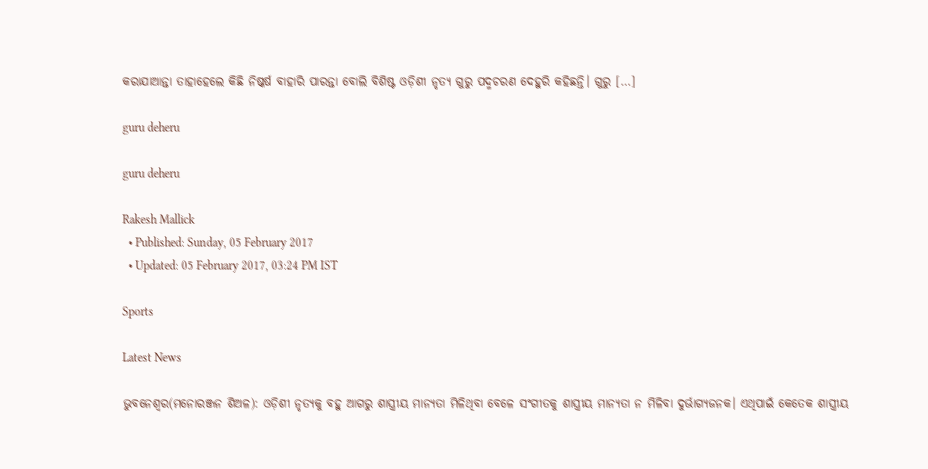କରାଯାଆନ୍ତା ତାହାହେଲେ କିଛି ନିଷ୍କର୍ଷ ବାହାରି ପାରନ୍ତା ବୋଲି ବିଶିଷ୍ଟ ଓଡ଼ିଶୀ ନୃତ୍ୟ ଗୁରୁ ପଦ୍ମଚରଣ ଦେହୁରି କହିଛନ୍ତି। ଗୁରୁ […]

guru deheru

guru deheru

Rakesh Mallick
  • Published: Sunday, 05 February 2017
  • Updated: 05 February 2017, 03:24 PM IST

Sports

Latest News

ଭୁବନେଶ୍ୱର(ମନୋରଞ୍ଜନ ଶିଅଳ): ଓଡ଼ିଶୀ ନୃତ୍ୟକୁ ବହୁ ଆଗରୁ ଶାସ୍ତ୍ରୀୟ ମାନ୍ୟତା ମିଳିଥିବା ବେଳେ ସଂଗୀତକୁ ଶାସ୍ତ୍ରୀୟ ମାନ୍ୟତା ନ ମିଳିବା ଦୁର୍ଭାଗ୍ୟଜନକ। ଏଥିପାଇଁ କେତେକ ଶାସ୍ତ୍ରୀୟ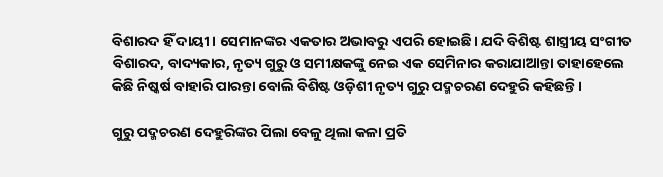ବିଶାରଦ ହିଁ ଦାୟୀ। ସେମାନଙ୍କର ଏକତାର ଅଭାବରୁ ଏପରି ହୋଇଛି। ଯଦି ବିଶିଷ୍ଟ ଶାସ୍ତ୍ରୀୟ ସଂଗୀତ ବିଶାରଦ, ବାଦ୍ୟକାର, ନୃତ୍ୟ ଗୁରୁ ଓ ସମୀକ୍ଷକଙ୍କୁ ନେଇ ଏକ ସେମିନାର କରାଯାଆନ୍ତା ତାହାହେଲେ କିଛି ନିଷ୍କର୍ଷ ବାହାରି ପାରନ୍ତା ବୋଲି ବିଶିଷ୍ଟ ଓଡ଼ିଶୀ ନୃତ୍ୟ ଗୁରୁ ପଦ୍ମଚରଣ ଦେହୁରି କହିଛନ୍ତି।

ଗୁରୁ ପଦ୍ମଚରଣ ଦେହୁରିଙ୍କର ପିଲା ବେଳୁ ଥିଲା କଳା ପ୍ରତି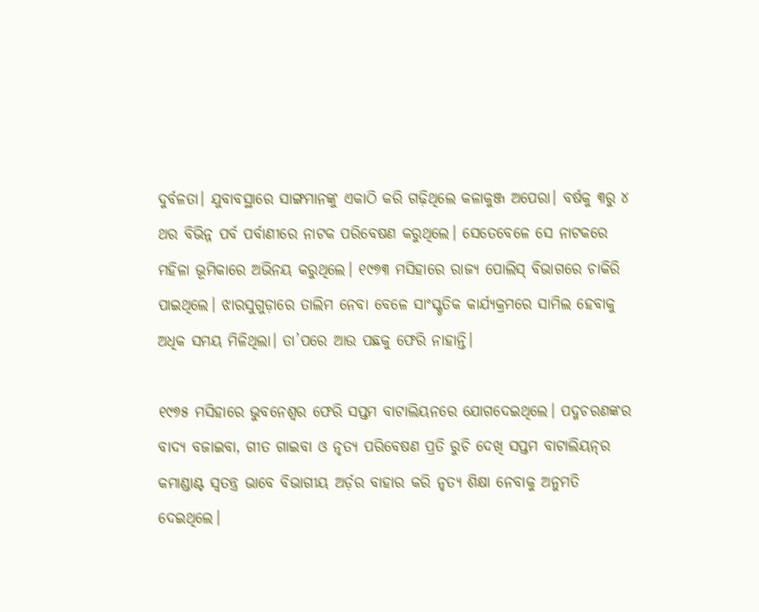ଦୁର୍ବଳତା। ଯୁବାବସ୍ଥାରେ ସାଙ୍ଗମାନଙ୍କୁ ଏକାଠି କରି ଗଢ଼ିଥିଲେ କଳାକୁଞ୍ଜ ଅପେରା। ବର୍ଷକୁ ୩ରୁ ୪ ଥର ବିଭିନ୍ନ ପର୍ବ ପର୍ବାଣୀରେ ନାଟକ ପରିବେଷଣ କରୁଥିଲେ। ସେତେବେଳେ ସେ ନାଟକରେ ମହିଳା ଭୂମିକାରେ ଅଭିନୟ କରୁଥିଲେ। ୧୯୭୩ ମସିହାରେ ରାଜ୍ୟ ପୋଲିସ୍‌ ବିଭାଗରେ ଚାକିରି ପାଇଥିଲେ। ଝାରସୁଗୁଡ଼ାରେ ତାଲିମ ନେବା ବେଳେ ସାଂସ୍କୃତିକ କାର୍ଯ୍ୟକ୍ରମରେ ସାମିଲ ହେବାକୁ ଅଧିକ ସମୟ ମିଳିଥିଲା। ତା’ପରେ ଆଉ ପଛକୁ ଫେରି ନାହାନ୍ତି।

୧୯୭୫ ମସିହାରେ ଭୁବନେଶ୍ୱର ଫେରି ସପ୍ତମ ବାଟାଲିୟନରେ ଯୋଗଦେଇଥିଲେ। ପଦ୍ମଚରଣଙ୍କର ବାଦ୍ୟ ବଜାଇବା, ଗୀତ ଗାଇବା ଓ ନୃତ୍ୟ ପରିବେଷଣ ପ୍ରତି ରୁଚି ଦେଖି ସପ୍ତମ ବାଟାଲିୟନ୍‌ର କମାଣ୍ଡାଣ୍ଟ ସ୍ୱତନ୍ତ୍ର ଭାବେ ବିଭାଗୀୟ ଅର୍ଡ଼ର ବାହାର କରି ନୃତ୍ୟ ଶିକ୍ଷା ନେବାକୁ ଅନୁମତି ଦେଇଥିଲେ।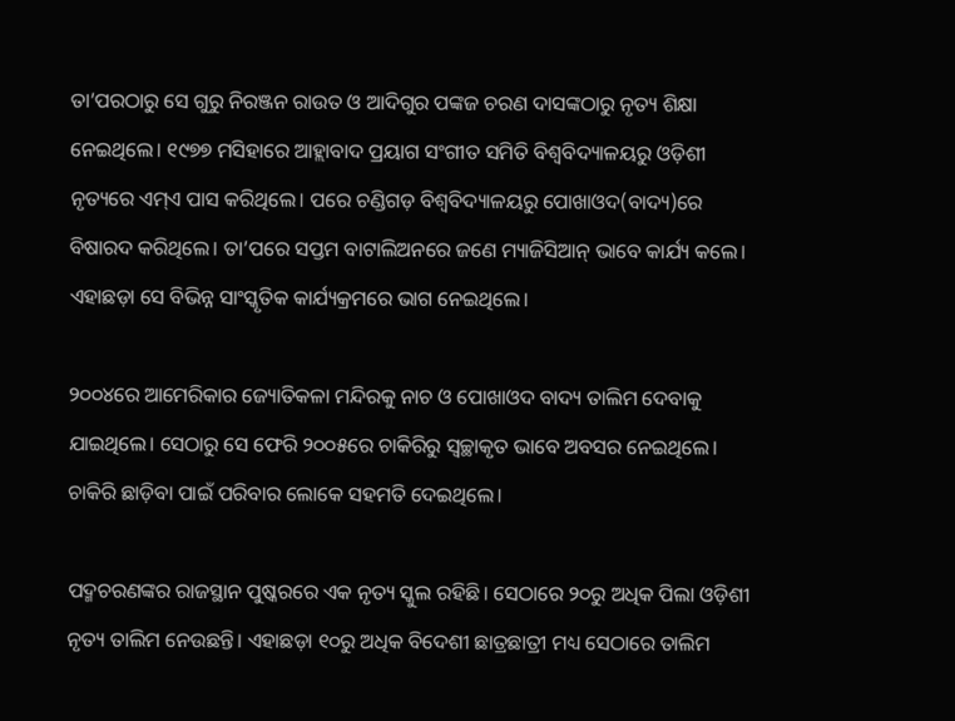ତା’ପରଠାରୁ ସେ ଗୁରୁ ନିରଞ୍ଜନ ରାଉତ ଓ ଆଦିଗୁର ପଙ୍କଜ ଚରଣ ଦାସଙ୍କଠାରୁ ନୃତ୍ୟ ଶିକ୍ଷା ନେଇଥିଲେ। ୧୯୭୭ ମସିହାରେ ଆହ୍ଲାବାଦ ପ୍ରୟାଗ ସଂଗୀତ ସମିତି ବିଶ୍ୱବିଦ୍ୟାଳୟରୁ ଓଡ଼ିଶୀ ନୃତ୍ୟରେ ଏମ୍‌ଏ ପାସ କରିଥିଲେ। ପରେ ଚଣ୍ଡିଗଡ଼ ବିଶ୍ୱବିଦ୍ୟାଳୟରୁ ପୋଖାଓଦ(ବାଦ୍ୟ)ରେ ବିଷାରଦ କରିଥିଲେ। ତା’ପରେ ସପ୍ତମ ବାଟାଲିଅନରେ ଜଣେ ମ୍ୟାଜିସିଆନ୍‌ ଭାବେ କାର୍ଯ୍ୟ କଲେ। ଏହାଛଡ଼ା ସେ ବିଭିନ୍ନ ସାଂସ୍କୃତିକ କାର୍ଯ୍ୟକ୍ରମରେ ଭାଗ ନେଇଥିଲେ।

୨୦୦୪ରେ ଆମେରିକାର ଜ୍ୟୋତିକଳା ମନ୍ଦିରକୁ ନାଚ ଓ ପୋଖାଓଦ ବାଦ୍ୟ ତାଲିମ ଦେବାକୁ ଯାଇଥିଲେ। ସେଠାରୁ ସେ ଫେରି ୨୦୦୫ରେ ଚାକିରିରୁ ସ୍ୱଚ୍ଛାକୃତ ଭାବେ ଅବସର ନେଇଥିଲେ। ଚାକିରି ଛାଡ଼ିବା ପାଇଁ ପରିବାର ଲୋକେ ସହମତି ଦେଇଥିଲେ।

ପଦ୍ମଚରଣଙ୍କର ରାଜସ୍ଥାନ ପୁଷ୍କରରେ ଏକ ନୃତ୍ୟ ସ୍କୁଲ ରହିଛି। ସେଠାରେ ୨୦ରୁ ଅଧିକ ପିଲା ଓଡ଼ିଶୀ ନୃତ୍ୟ ତାଲିମ ନେଉଛନ୍ତି। ଏହାଛଡ଼ା ୧୦ରୁ ଅଧିକ ବିଦେଶୀ ଛାତ୍ରଛାତ୍ରୀ ମଧ୍ୟ ସେଠାରେ ତାଲିମ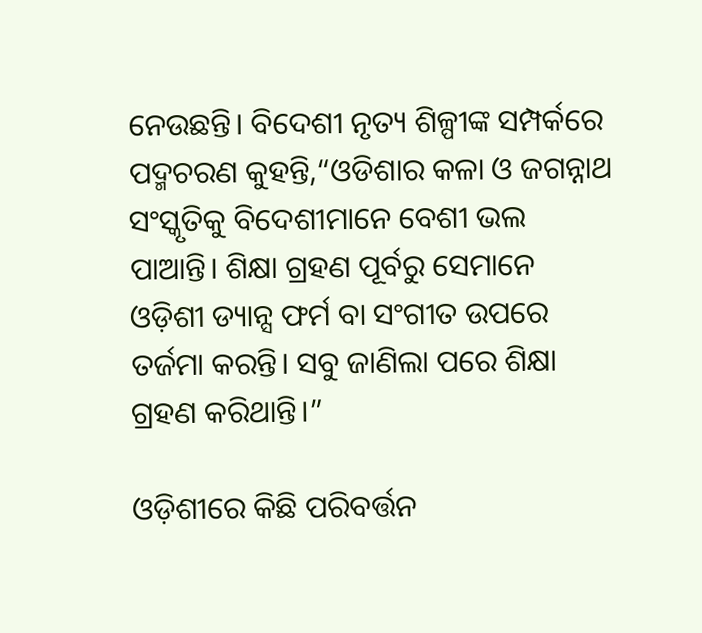ନେଉଛନ୍ତି। ବିଦେଶୀ ନୃତ୍ୟ ଶିଳ୍ପୀଙ୍କ ସମ୍ପର୍କରେ ପଦ୍ମଚରଣ କୁହନ୍ତି,“ଓଡିଶାର କଳା ଓ ଜଗନ୍ନାଥ ସଂସ୍କୃତିକୁ ବିଦେଶୀମାନେ ବେଶୀ ଭଲ ପାଆନ୍ତି। ଶିକ୍ଷା ଗ୍ରହଣ ପୂର୍ବରୁ ସେମାନେ ଓଡ଼ିଶୀ ଡ୍ୟାନ୍ସ ଫର୍ମ ବା ସଂଗୀତ ଉପରେ ତର୍ଜମା କରନ୍ତି। ସବୁ ଜାଣିଲା ପରେ ଶିକ୍ଷା ଗ୍ରହଣ କରିଥାନ୍ତି।”

ଓଡ଼ିଶୀରେ କିଛି ପରିବର୍ତ୍ତନ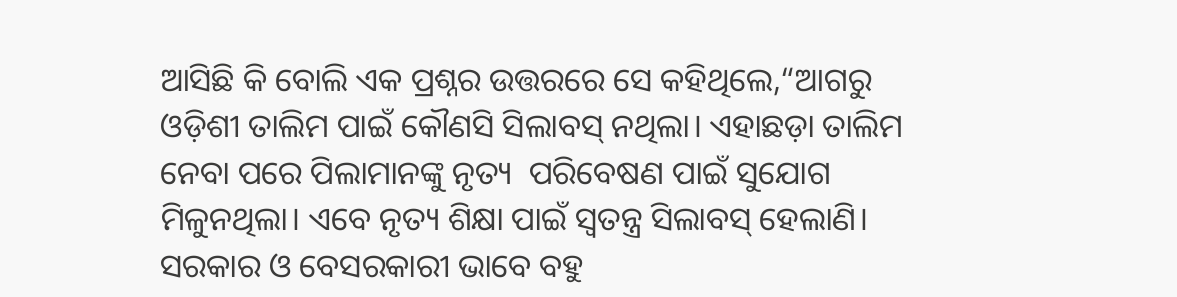ଆସିଛି କି ବୋଲି ଏକ ପ୍ରଶ୍ନର ଉତ୍ତରରେ ସେ କହିଥିଲେ,“ଆଗରୁ ଓଡ଼ିଶୀ ତାଲିମ ପାଇଁ କୌଣସି ସିଲାବସ୍‌ ନଥିଲା। ଏହାଛଡ଼ା ତାଲିମ ନେବା ପରେ ପିଲାମାନଙ୍କୁ ନୃତ୍ୟ  ପରିବେଷଣ ପାଇଁ ସୁଯୋଗ ମିଳୁନଥିଲା। ଏବେ ନୃତ୍ୟ ଶିକ୍ଷା ପାଇଁ ସ୍ୱତନ୍ତ୍ର ସିଲାବସ୍‌ ହେଲାଣି। ସରକାର ଓ ବେସରକାରୀ ଭାବେ ବହୁ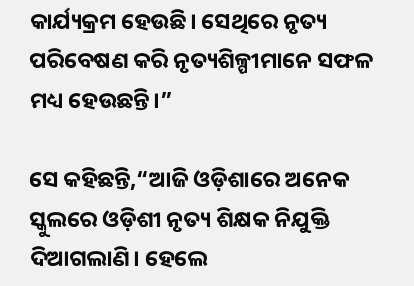କାର୍ଯ୍ୟକ୍ରମ ହେଉଛି। ସେଥିରେ ନୃତ୍ୟ ପରିବେଷଣ କରି ନୃତ୍ୟଶିଳ୍ପୀମାନେ ସଫଳ ମଧ୍ୟ ହେଉଛନ୍ତି।”

ସେ କହିଛନ୍ତି,“ଆଜି ଓଡ଼ିଶାରେ ଅନେକ ସ୍କୁଲରେ ଓଡ଼ିଶୀ ନୃତ୍ୟ ଶିକ୍ଷକ ନିଯୁକ୍ତି ଦିଆଗଲାଣି। ହେଲେ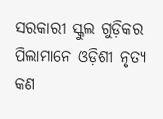ସରକାରୀ ସ୍କୁଲ ଗୁଡ଼ିକର ପିଲାମାନେ ଓଡ଼ିଶୀ ନୃତ୍ୟ କଣ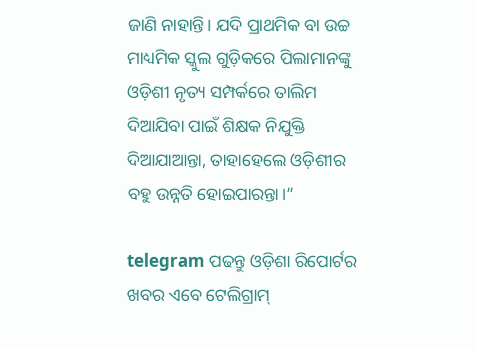ଜାଣି ନାହାନ୍ତି। ଯଦି ପ୍ରାଥମିକ ବା ଉଚ୍ଚ ମାଧ୍ୟମିକ ସ୍କୁଲ ଗୁଡ଼ିକରେ ପିଲାମାନଙ୍କୁ ଓଡ଼ିଶୀ ନୃତ୍ୟ ସମ୍ପର୍କରେ ତାଲିମ ଦିଆଯିବା ପାଇଁ ଶିକ୍ଷକ ନିଯୁକ୍ତି ଦିଆଯାଆନ୍ତା, ତାହାହେଲେ ଓଡ଼ିଶୀର ବହୁ ଉନ୍ନତି ହୋଇପାରନ୍ତା।”

telegram ପଢନ୍ତୁ ଓଡ଼ିଶା ରିପୋର୍ଟର ଖବର ଏବେ ଟେଲିଗ୍ରାମ୍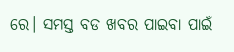ରେ। ସମସ୍ତ ବଡ ଖବର ପାଇବା ପାଇଁ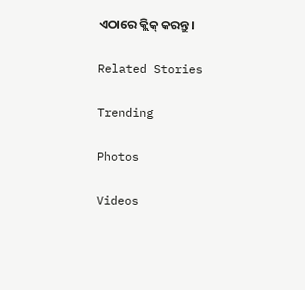ଏଠାରେ କ୍ଲିକ୍ କରନ୍ତୁ।

Related Stories

Trending

Photos

Videos